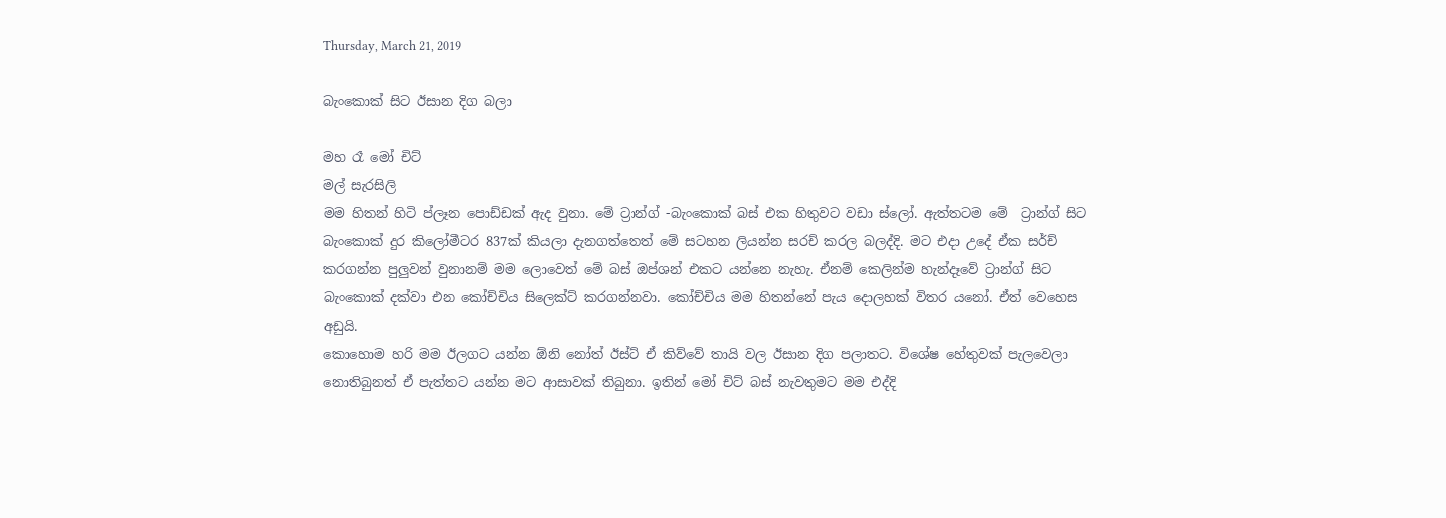Thursday, March 21, 2019

බැංකොක් සිට ඊසාන දිග බලා

මහ රෑ මෝ චිට්
මල් සැරසිලි
මම හිතන් හිටි ප්ලෑන පොඩ්ඩක් ඇද වුනා. මේ ට්‍රාන්ග් -බැංකොක් බස් එක හිතුවට වඩා ස්ලෝ. ඇත්තටම මේ  ට්‍රාන්ග් සිට බැංකොක් දුර කිලෝමීටර 837ක් කියලා දැනගත්තෙත් මේ සටහන ලියන්න සරච් කරල බලද්දි. මට එදා උදේ ඒක සර්ච් කරගන්න පුලුවන් වුනානම් මම ලොවෙත් මේ බස් ඔප්ශන් එකට යන්නෙ නැහැ. ඒනම් කෙලින්ම හැන්දෑවේ ට්‍රාන්ග් සිට බැංකොක් දක්වා එන කෝච්චිය සිලෙක්ට් කරගන්නවා. කෝච්චිය මම හිතන්නේ පැය දොලහක් විතර යනෝ. ඒත් වෙහෙස අඩුයි.
කොහොම හරි මම ඊලගට යන්න ඕනි නෝත් ඊස්ට් ඒ කිව්වේ තායි වල ඊසාන දිග පලාතට. විශේෂ හේතුවක් පැලවෙලා නොතිබුනත් ඒ පැත්තට යන්න මට ආසාවක් තිබුනා. ඉතින් මෝ චිට් බස් නැවතුමට මම එද්දි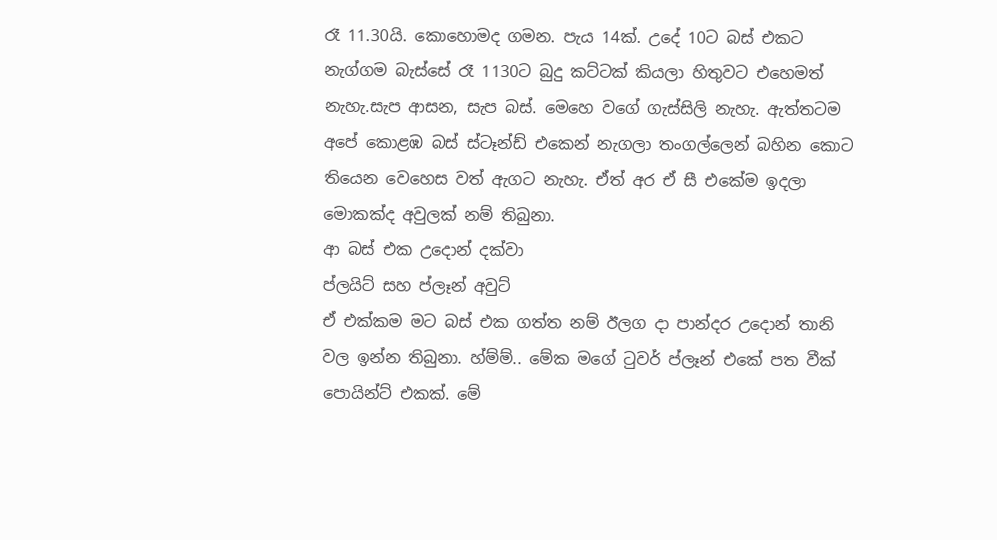රෑ 11.30යි. කොහොමද ගමන. පැය 14ක්. උදේ 10ට බස් එකට නැග්ගම බැස්සේ රෑ 1130ට බුදු කට්ටක් කියලා හිතුවට එහෙමත් නැහැ.සැප ආසන, සැප බස්. මෙහෙ වගේ ගැස්සිලි නැහැ. ඇත්තටම අපේ කොළඹ බස් ස්ටෑන්ඩ් එකෙන් නැගලා තංගල්ලෙන් බහින කොට තියෙන වෙහෙස වත් ඇගට නැහැ. ඒත් අර ඒ සී එකේම ඉදලා මොකක්ද අවුලක් නම් තිබුනා.
ආ බස් එක උදොන් දක්වා
ප්ලයිට් සහ ප්ලෑන් අවුට්
ඒ එක්කම මට බස් එක ගත්ත නම් ඊලග දා පාන්දර උදොන් තානි වල ඉන්න තිබුනා. හ්ම්ම්.. මේක මගේ ටුවර් ප්ලෑන් එකේ පත වීක් පොයින්ට් එකක්. මේ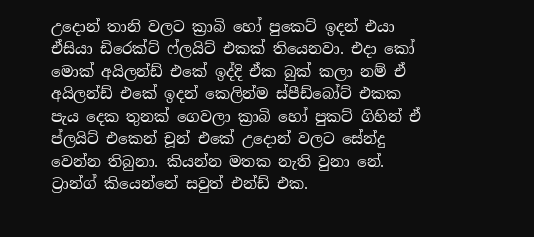උදොන් තානි වලට ක්‍රාබි හෝ පුකෙට් ඉදන් එයා ඒසියා ඩිරෙක්ට් ෆ්ලයිට් එකක් තියෙනවා. එදා කෝ මොක් අයිලන්ඩ් එකේ ඉද්දි ඒක බුක් කලා නම් ඒ අයිලන්ඩ් එකේ ඉදන් කෙලින්ම ස්පීඩ්බෝට් එකක පැය දෙක තුනක් ගෙවලා ක්‍රාබි හෝ පුකට් ගිහින් ඒ ප්ලයිට් එකෙන් චූන් එකේ උදොන් වලට සේන්දු වෙන්න තිබුනා. කියන්න මතක නැති වුනා නේ. ට්‍රාන්ග් කියෙන්නේ සවුත් එන්ඩ් එක.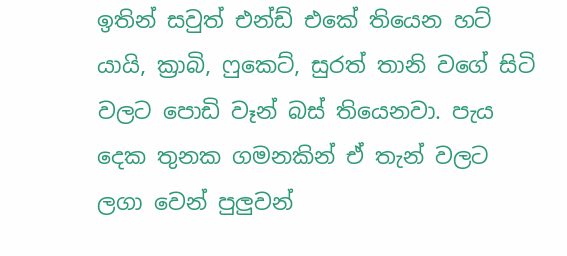ඉතින් සවුත් එන්ඩ් එකේ තියෙන හට් යායි, ක්‍රාබි, ෆුකෙට්, සුරත් තානි වගේ සිටි වලට පොඩි වෑන් බස් තියෙනවා. පැය දෙක තුනක ගමනකින් ඒ තැන් වලට ලගා වෙන් පුලුවන්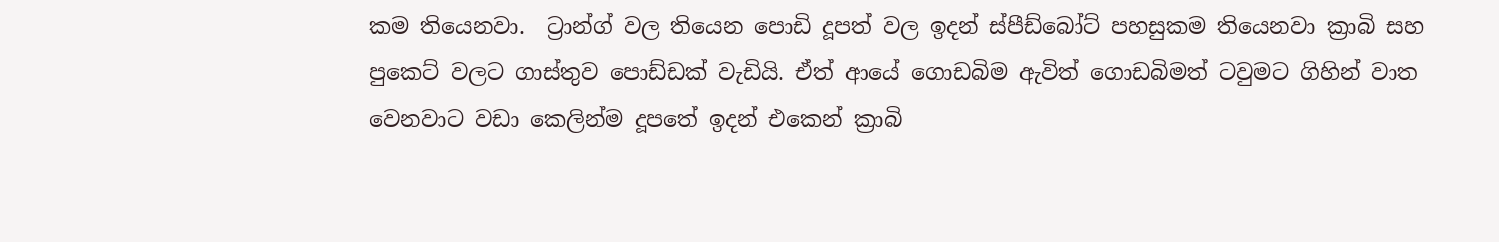කම තියෙනවා.  ට්‍රාන්ග් වල තියෙන පොඩි දූපත් වල ඉදන් ස්පීඩ්බෝට් පහසුකම තියෙනවා ක්‍රාබි සහ පුකෙට් වලට ගාස්තුව පොඩ්ඩක් වැඩියි. ඒත් ආයේ ගොඩබිම ඇවිත් ගොඩබිමත් ටවුමට ගිහින් වාත වෙනවාට වඩා කෙලින්ම දූපතේ ඉදන් එකෙන් ක්‍රාබි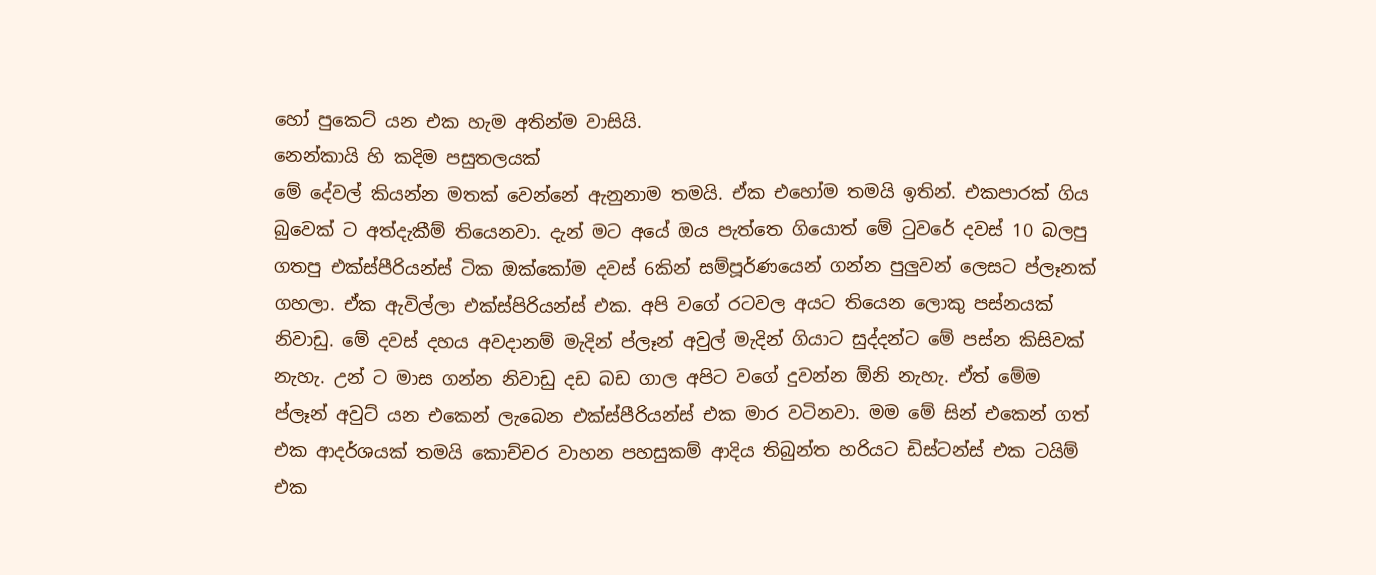හෝ පුකෙට් යන එක හැම අතින්ම වාසියි.
නෙන්කායි හි කදිම පසුතලයක්
මේ දේවල් කියන්න මතක් වෙන්නේ ඇනුනාම තමයි. ඒක එහෝම තමයි ඉතින්. එකපාරක් ගිය බුවෙක් ට අත්දැකීම් තියෙනවා. දැන් මට අයේ ඔය පැත්තෙ ගියොත් මේ ටුවරේ දවස් 10 බලපු ගතපු එක්ස්පීරියන්ස් ටික ඔක්කෝම දවස් 6කින් සම්පූර්ණයෙන් ගන්න පුලුවන් ලෙසට ප්ලෑනක් ගහලා. ඒක ඇවිල්ලා එක්ස්පිරියන්ස් එක. අපි වගේ රටවල අයට තියෙන ලොකු පස්නයක් නිවාඩු. මේ දවස් දහය අවදානම් මැදින් ප්ලෑන් අවුල් මැදින් ගියාට සුද්දන්ට මේ පස්න කිසිවක් නැහැ. උන් ට මාස ගන්න නිවාඩු දඩ බඩ ගාල අපිට වගේ දුවන්න ඕනි නැහැ. ඒත් මේම ප්ලෑන් අවුට් යන එකෙන් ලැබෙන එක්ස්පීරියන්ස් එක මාර වටිනවා. මම මේ සින් එකෙන් ගත් එක ආදර්ශයක් තමයි කොච්චර වාහන පහසුකම් ආදිය තිබුන්ත හරියට ඩිස්ටන්ස් එක ටයිම් එක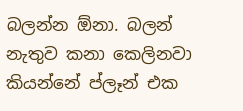බලන්න ඕනා. බලන් නැතුව කනා කෙලිනවා කියන්නේ ප්ලෑන් එක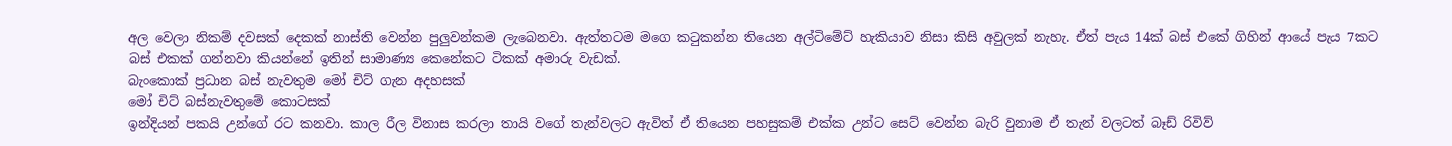අල වෙලා නිකම් දවසක් දෙකක් නාස්ති වෙන්න පුලුවන්කම ලැබෙනවා. ඇත්තටම මගෙ කටුකන්න තියෙන අල්ටිමේට් හැකියාව නිසා කිසි අවුලක් නැහැ. ඒත් පැය 14ක් බස් එකේ ගිහින් ආයේ පැය 7කට බස් එකක් ගන්නවා කියන්නේ ඉතින් සාමාණ්‍ය කෙනේකට ටිකක් අමාරු වැඩක්.
බැංකොක් ප්‍රධාන බස් නැවතුම මෝ චිට් ගැන අදහසක්
මෝ චිට් බස්නැවතුමේ කොටසක්
ඉන්දියන් පකයි උන්ගේ රට කනවා. කාල රීල විනාස කරලා තායි වගේ තැන්වලට ඇවිත් ඒ තියෙන පහසුකම් එක්ක උන්ට සෙට් වෙන්න බැරි වුනාම ඒ තැන් වලටත් බෑඩ් රිවිව්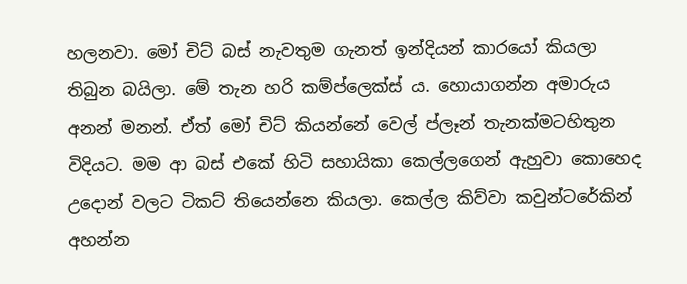හලනවා. මෝ චිට් බස් නැවතුම ගැනත් ඉන්දියන් කාරයෝ කියලා තිබුන බයිලා. මේ තැන හරි කම්ප්ලෙක්ස් ය. හොයාගන්න අමාරුය අනන් මනන්. ඒත් මෝ චිට් කියන්නේ වෙල් ප්ලෑන් තැනක්මටහිතුන විදියට. මම ආ බස් එකේ හිටි සහායිකා කෙල්ලගෙන් ඇහුවා කොහෙද උදොන් වලට ටිකට් තියෙන්නෙ කියලා. කෙල්ල කිව්වා කවුන්ටරේකින් අහන්න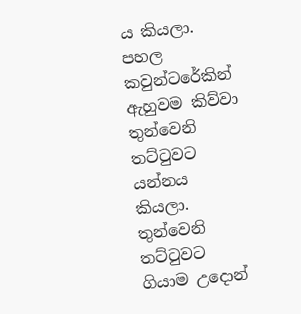ය කියලා. පහල කවුන්ටරේකින් ඇහුවම කිව්වා තුන්වෙනි තට්ටුවට යන්නය කියලා. තුන්වෙනි තට්ටුවට ගියාම උදොන්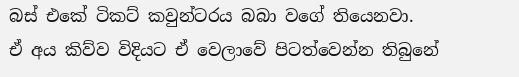බස් එකේ ටිකට් කවුන්ටරය බබා වගේ තියෙනවා.
ඒ අය කිව්ව විදියට ඒ වෙලාවේ පිටත්වෙන්න තිබුනේ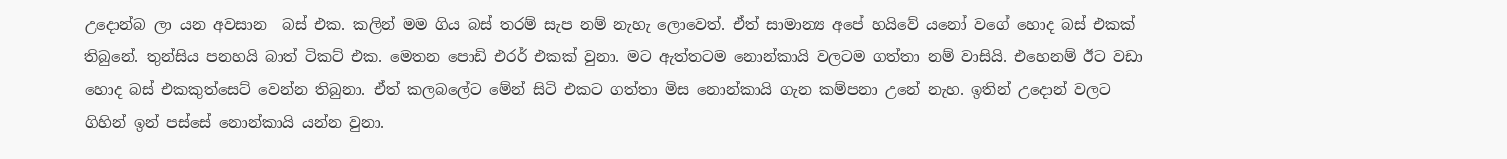උදොන්බ ලා යන අවසාන  බස් එක. කලින් මම ගිය බස් තරම් සැප නම් නැහැ ලොවෙත්. ඒත් සාමාන්‍ය අපේ හයිවේ යනෝ වගේ හොද බස් එකක් තිබුනේ. තුන්සිය පනහයි බාත් ටිකට් එක. මෙතන පොඩි එරර් එකක් වුනා. මට ඇත්තටම නොන්කායි වලටම ගත්තා නම් වාසියි. එහෙනම් ඊට වඩා හොද බස් එකකුත්සෙට් වෙන්න තිබුනා. ඒත් කලබලේට මේන් සිටි එකට ගත්තා මිස නොන්කායි ගැන කම්පනා උනේ නැහ. ඉතින් උදොන් වලට ගිහින් ඉන් පස්සේ නොන්කායි යන්න වුනා.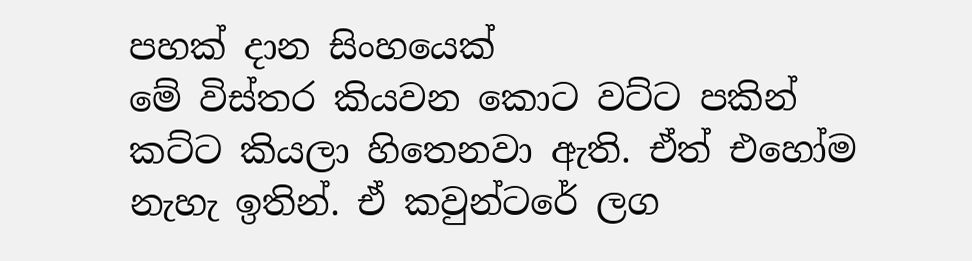පහක් දාන සිංහයෙක්
මේ විස්තර කියවන කොට වට්ට පකින් කට්ට කියලා හිතෙනවා ඇති. ඒත් එහෝම නැහැ ඉතින්. ඒ කවුන්ටරේ ලග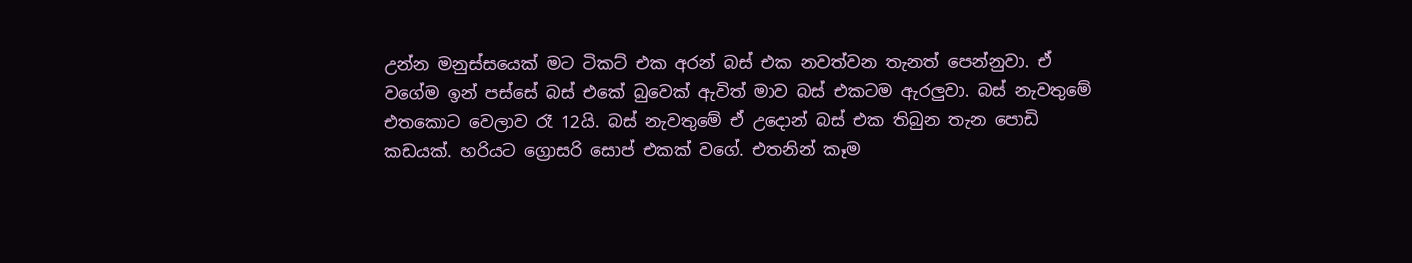උන්න මනුස්සයෙක් මට ටිකට් එක අරන් බස් එක නවත්වන තැනත් පෙන්නුවා. ඒ වගේම ඉන් පස්සේ බස් එකේ බුවෙක් ඇවිත් මාව බස් එකටම ඇරලුවා. බස් නැවතුමේ එතකොට වෙලාව රෑ 12යි. බස් නැවතුමේ ඒ උදොන් බස් එක තිබුන තැන පොඩි කඩයක්. හරියට ග්‍රොසරි සොප් එකක් වගේ. එතනින් කෑම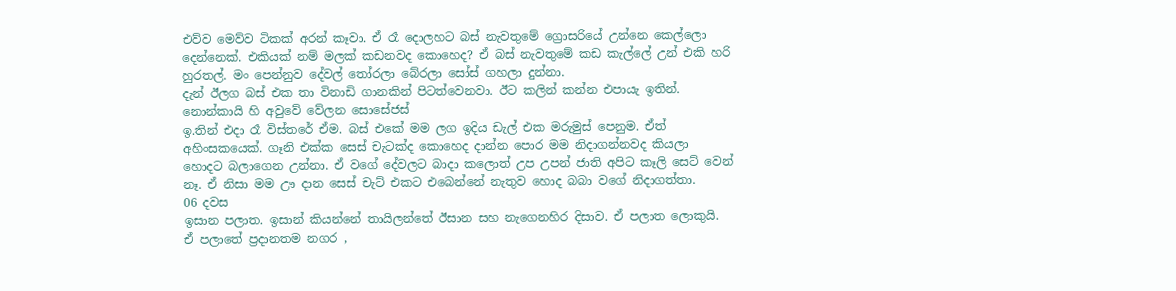එව්ව මෙව්ව ටිකක් අරන් කෑවා. ඒ රෑ දොලහට බස් නැවතුමේ ග්‍රොසරියේ උන්නෙ කෙල්ලො දෙන්නෙක්. එකියක් නම් මලක් කඩනවද කොහෙද? ඒ බස් නැවතුමේ කඩ කැල්ලේ උන් එකි හරි හුරතල්. මං පෙන්නුව දේවල් තෝරලා බේරලා සෝස් ගහලා දුන්නා.
දැන් ඊලග බස් එක තා විනාඩි ගානකින් පිටත්වෙනවා. ඊට කලින් කන්න එපායැ ඉතින්.
නොන්කායි හි අවුවේ වේලන සොසේජස්
ඉ.තින් එදා රෑ විස්තරේ ඒම. බස් එකේ මම ලග ඉදිය ඩැල් එක මරුමුස් පෙනුම. ඒත් අහිංසකයෙක්. ගෑනි එක්ක සෙස් චැටක්ද කොහෙද දාන්න පොර මම නිදාගන්නවද කියලා හොදට බලාගෙන උන්නා. ඒ වගේ දේවලට බාදා කලොත් උප උපන් ජාති අපිට කෑලි සෙට් වෙන් නෑ. ඒ නිසා මම ඌ දාන සෙස් චැට් එකට එබෙන්නේ නැතුව හොද බබා වගේ නිදාගත්තා.
06 දවස
ඉසාන පලාත. ඉසාන් කියන්නේ තායිලන්තේ ඊසාන සහ නැගෙනහිර දිසාව. ඒ පලාත ලොකුයි. ඒ පලාතේ ප්‍රදානතම නගර ,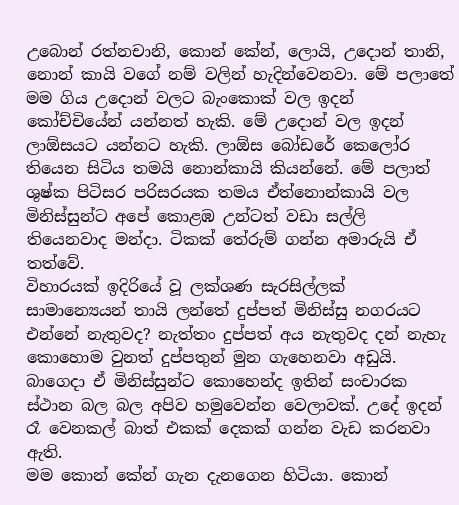උබොන් රත්නචානි, කොන් කේන්, ලොයි, උදොන් තානි, නොන් කායි වගේ නම් වලින් හැදින්වෙනවා. මේ පලාතේ මම ගිය උදොන් වලට බැංකොක් වල ඉදන් කෝච්චියේන් යන්නත් හැකි. මේ උදොන් වල ඉදන් ලාඕසයට යන්නට හැකි. ලාඕස බෝඩරේ කෙලෝර තියෙන සිටිය තමයි නොන්කායි කියන්නේ. මේ පලාත් ශුෂ්ක පිටිසර පරිසරයක තමය ඒත්නොන්කායි වල මිනිස්සුන්ට අපේ කොළඹ උන්ටත් වඩා සල්ලි තියෙනවාද මන්දා. ටිකක් තේරුම් ගන්න අමාරුයි ඒ තත්වේ.
විහාරයක් ඉදිරියේ වූ ලක්ශණ සැරසිල්ලක්
සාමාන්‍යෙයන් තායි ලන්තේ දුප්පත් මිනිස්සු නගරයට එන්නේ නැතුවද? නැත්තං දුප්පත් අය නැතුවද දන් නැහැ කොහොම වුනත් දුප්පතුන් මුන ගැහෙනවා අඩුයි. බාගෙදා ඒ මිනිස්සුන්ට කොහෙන්ද ඉතින් සංචාරක ස්ථාන බල බල අපිව හමුවෙන්න වෙලාවක්. උදේ ඉදන් රෑ වෙනකල් බාත් එකක් දෙකක් ගන්න වැඩ කරනවා ඇති.
මම කොන් කේන් ගැන දැනගෙන හිටියා. කොන්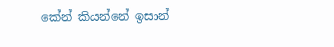කේන් කියන්නේ ඉසාන්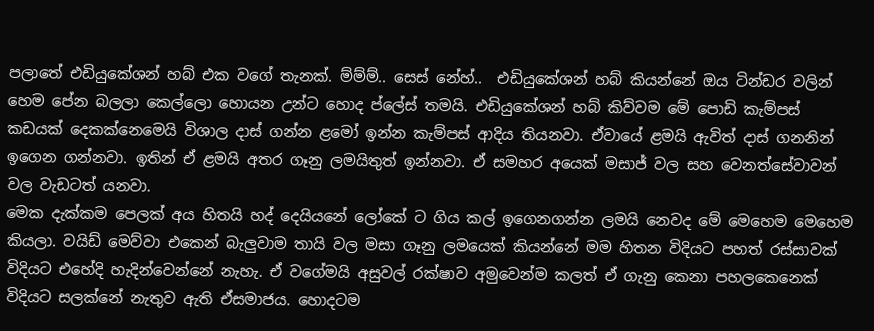පලාතේ එඩියුකේශන් හබ් එක වගේ තැනක්. ම්ම්ම්.. සෙස් නේහ්..  එඩියුකේශන් හබ් කියන්නේ ඔය ටින්ඩර වලින් හෙම පේන බලලා කෙල්ලො හොයන උන්ට හොද ප්ලේස් තමයි. එඩියුකේශන් හබ් කිව්වම මේ පොඩි කැම්පස් කඩයක් දෙකක්නෙමෙයි විශාල දාස් ගන්න ළමෝ ඉන්න කැම්පස් ආදිය තියනවා. ඒවායේ ළමයි ඇවිත් දාස් ගනනින් ඉගෙන ගන්නවා. ඉතින් ඒ ළමයි අතර ගෑනු ලමයිතුත් ඉන්නවා. ඒ සමහර අයෙක් මසාජ් වල සහ වෙනත්සේවාවන් වල වැඩටත් යනවා.
මෙක දැක්කම පෙලක් අය හිතයි හද් දෙයියනේ ලෝකේ ට ගිය කල් ඉගෙනගන්න ලමයි නෙවද මේ මෙහෙම මෙහෙම කියලා. වයිඩ් මෙව්වා එකෙන් බැලුවාම තායි වල මසා ගෑනු ලමයෙක් කියන්නේ මම හිතන විදියට පහත් රස්සාවක් විදියට එහේදි හැදින්වෙන්නේ නැහැ. ඒ වගේමයි අසුවල් රක්ෂාව අමුවෙන්ම කලත් ඒ ගැනු කෙනා පහලකෙනෙක් විදියට සලක්නේ නැතුව ඇති ඒසමාජය. හොදටම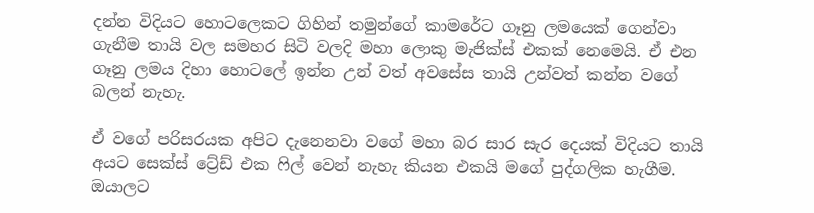දන්න විදියට හොටලෙකට ගිහින් තමුන්ගේ කාමරේට ගෑනු ලමයෙක් ගෙන්වා ගැනීම තායි වල සමහර සිටි වලදි මහා ලොකු මැජික්ස් එකක් නෙමෙයි. ඒ එන ගෑනු ලමය දිහා හොටලේ ඉන්න උන් වත් අවසේස තායි උන්වත් කන්න වගේ බලන් නැහැ.

ඒ වගේ පරිසරයක අපිට දැනෙනවා වගේ මහා බර සාර සැර දෙයක් විදියට තායි අයට සෙක්ස් ට්‍රේඩ් එක ෆිල් වෙන් නැහැ කියන එකයි මගේ පුද්ගලික හැගීම. ඔයාලට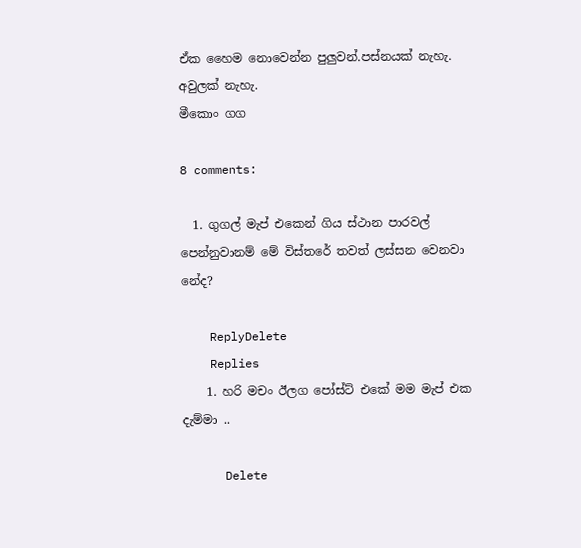ඒක හෛම නොවෙන්න පුලුවන්.පස්නයක් නැහැ. අවුලක් නැහැ.
මීකොං ගග

8 comments:

  1. ගුගල් මැප් එකෙන් ගිය ස්ථාන පාරවල් පෙන්නුවානම් මේ විස්තරේ තවත් ලස්සන වෙනවා නේද?

    ReplyDelete
    Replies
    1. හරි මචං ඊලග පෝස්ට් එකේ මම මැප් එක දැම්මා ..

      Delete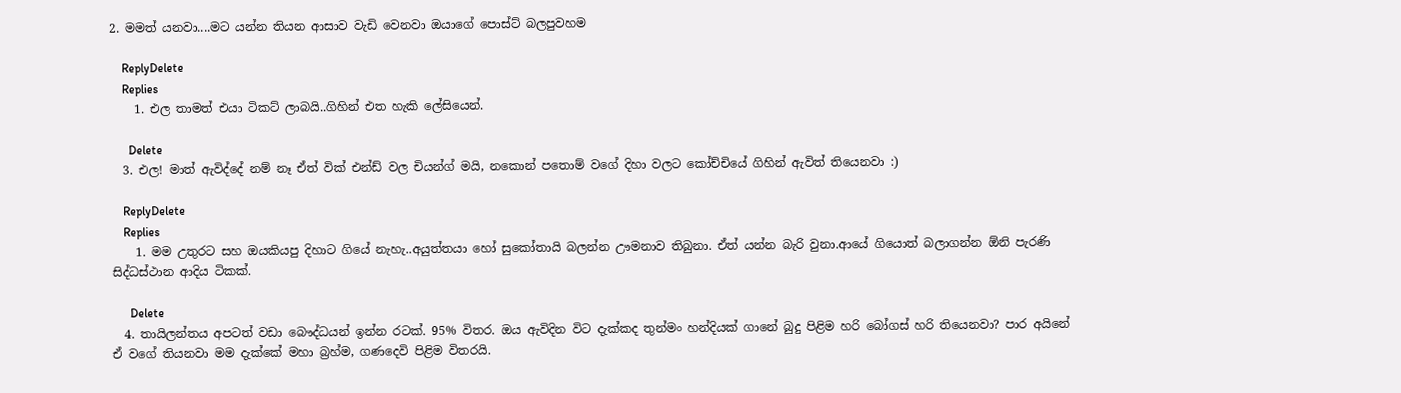2. මමත් යනවා....මට යන්න තියන ආසාව වැඩි වෙනවා ඔයාගේ පොස්ට් බලපුවහම

    ReplyDelete
    Replies
    1. එල තාමත් එයා ටිකට් ලාබයි..ගිහින් එත හැකි ලේසියෙන්.

      Delete
  3. එල! මාත් ඇවිද්දේ නම් නෑ ඒත් වික් එන්ඩ් වල චියන්ග් මයි, නකොන් පතොම් වගේ දිහා වලට කෝච්චියේ ගිහින් ඇවිත් තියෙනවා :)

    ReplyDelete
    Replies
    1. මම උතුරට සහ ඔයකියපු දිහාට ගියේ නැහැ..අයුත්තයා හෝ සුකෝතායි බලන්න ඌමනාව තිබුනා. ඒත් යන්න බැරි වුනා.ආයේ ගියොත් බලාගන්න ඕනි පැරණි සිද්ධස්ථාන ආදිය ටිකක්.

      Delete
  4. තායිලන්තය අපටත් වඩා බෞද්ධයන් ඉන්න රටක්. 95% විතර. ඔය ඇවිදින විට දැක්කද තුන්මං හන්දියක් ගානේ බුදු පිළිම හරි බෝගස් හරි තියෙනවා? පාර අයිනේ ඒ වගේ තියනවා මම දැක්කේ මහා බ්‍රහ්ම, ගණදෙවි පිළිම විතරයි.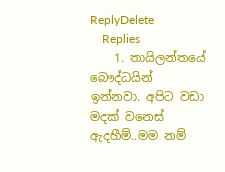ReplyDelete
    Replies
    1. තායිලන්තයේ බෞද්ධයින් ඉන්නවා. අපිට වඩා මදක් වනෙස් ඇදහීම්..මම නම්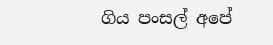ගිය පංසල් අපේ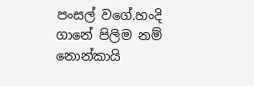පංසල් වගේ.හංදි ගානේ පිලිම නම් නොන්කායි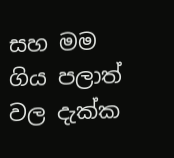සහ මම ගිය පලාත් වල දැක්ක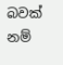බවක් නම්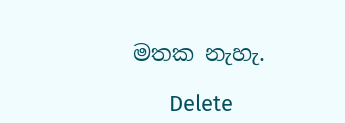මතක නැහැ.

      Delete